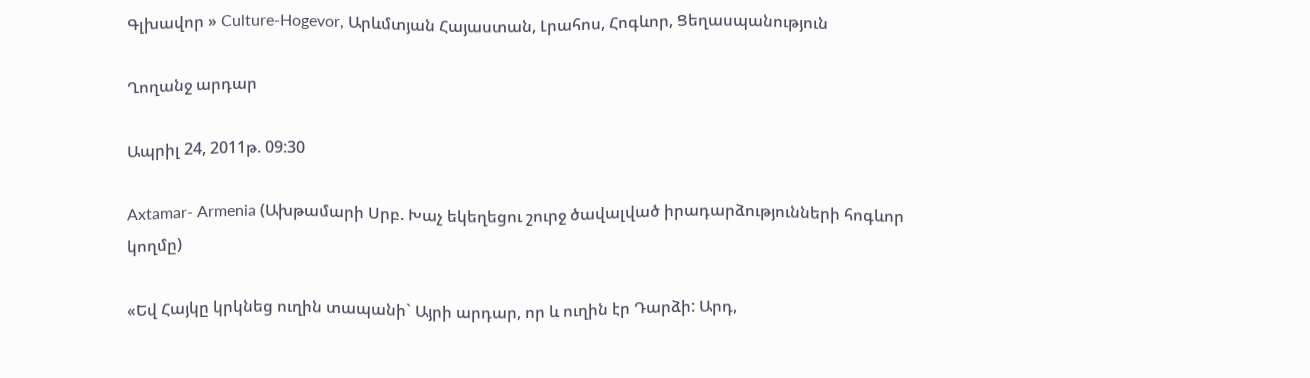Գլխավոր » Culture-Hogevor, Արևմտյան Հայաստան, Լրահոս, Հոգևոր, Ցեղասպանություն

Ղողանջ արդար

Ապրիլ 24, 2011թ. 09:30

Axtamar- Armenia (Ախթամարի Սրբ. Խաչ եկեղեցու շուրջ ծավալված իրադարձությունների հոգևոր կողմը)

«Եվ Հայկը կրկնեց ուղին տապանի` Այրի արդար, որ և ուղին էր Դարձի: Արդ,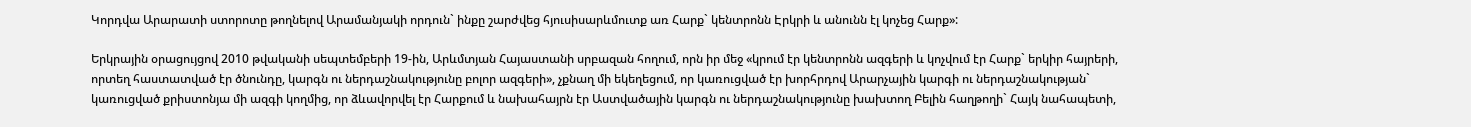Կորդվա Արարատի ստորոտը թողնելով Արամանյակի որդուն` ինքը շարժվեց հյուսիսարևմուտք առ Հարք` կենտրոնն Էրկրի և անունն էլ կոչեց Հարք»:

Երկրային օրացույցով 2010 թվականի սեպտեմբերի 19-ին, Արևմտյան Հայաստանի սրբազան հողում, որն իր մեջ «կրում էր կենտրոնն ազգերի և կոչվում էր Հարք` երկիր հայրերի, որտեղ հաստատված էր ծնունդը, կարգն ու ներդաշնակությունը բոլոր ազգերի», չքնաղ մի եկեղեցում, որ կառուցված էր խորհրդով Արարչային կարգի ու ներդաշնակության` կառուցված քրիստոնյա մի ազգի կողմից, որ ձևավորվել էր Հարքում և նախահայրն էր Աստվածային կարգն ու ներդաշնակությունը խախտող Բելին հաղթողի` Հայկ նահապետի,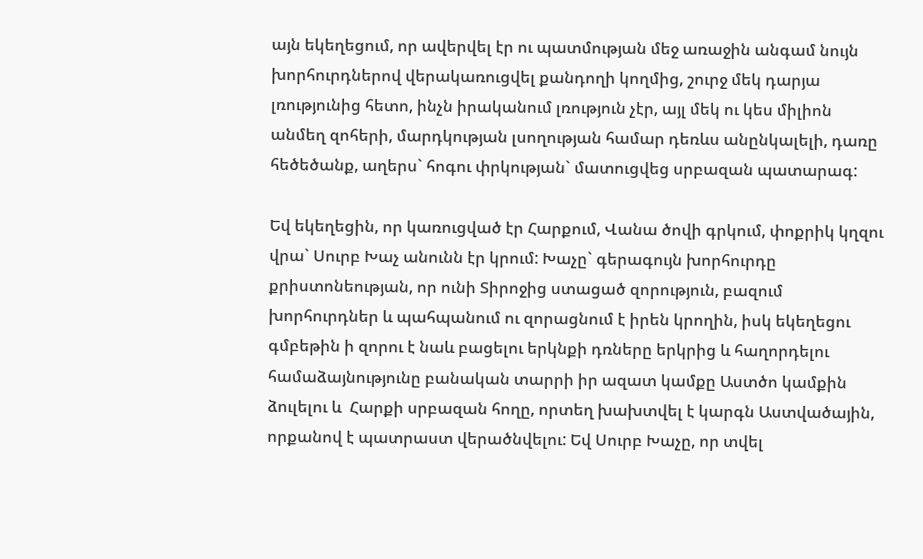այն եկեղեցում, որ ավերվել էր ու պատմության մեջ առաջին անգամ նույն խորհուրդներով վերակառուցվել քանդողի կողմից, շուրջ մեկ դարյա լռությունից հետո, ինչն իրականում լռություն չէր, այլ մեկ ու կես միլիոն անմեղ զոհերի, մարդկության լսողության համար դեռևս անընկալելի, դառը հեծեծանք, աղերս` հոգու փրկության` մատուցվեց սրբազան պատարագ:

Եվ եկեղեցին, որ կառուցված էր Հարքում, Վանա ծովի գրկում, փոքրիկ կղզու վրա` Սուրբ Խաչ անունն էր կրում: Խաչը` գերագույն խորհուրդը քրիստոնեության, որ ունի Տիրոջից ստացած զորություն, բազում խորհուրդներ և պահպանում ու զորացնում է իրեն կրողին, իսկ եկեղեցու գմբեթին ի զորու է նաև բացելու երկնքի դռները երկրից և հաղորդելու համաձայնությունը բանական տարրի իր ազատ կամքը Աստծո կամքին ձուլելու և  Հարքի սրբազան հողը, որտեղ խախտվել է կարգն Աստվածային, որքանով է պատրաստ վերածնվելու: Եվ Սուրբ Խաչը, որ տվել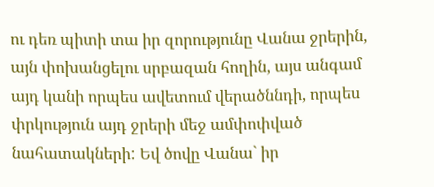ու դեռ պիտի տա իր զորությունը Վանա ջրերին, այն փոխանցելու սրբազան հողին, այս անգամ այդ կանի որպես ավետում վերածննդի, որպես փրկություն այդ ջրերի մեջ ամփոփված նահատակների: Եվ ծովը Վանա` իր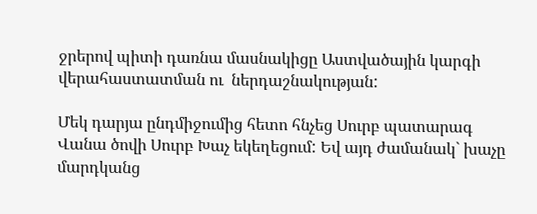ջրերով պիտի դառնա մասնակիցը Աստվածային կարգի վերահաստատման ու  ներդաշնակության:

Մեկ դարյա ընդմիջումից հետո հնչեց Սուրբ պատարագ Վանա ծովի Սուրբ Խաչ եկեղեցում: Եվ այդ ժամանակ` խաչը մարդկանց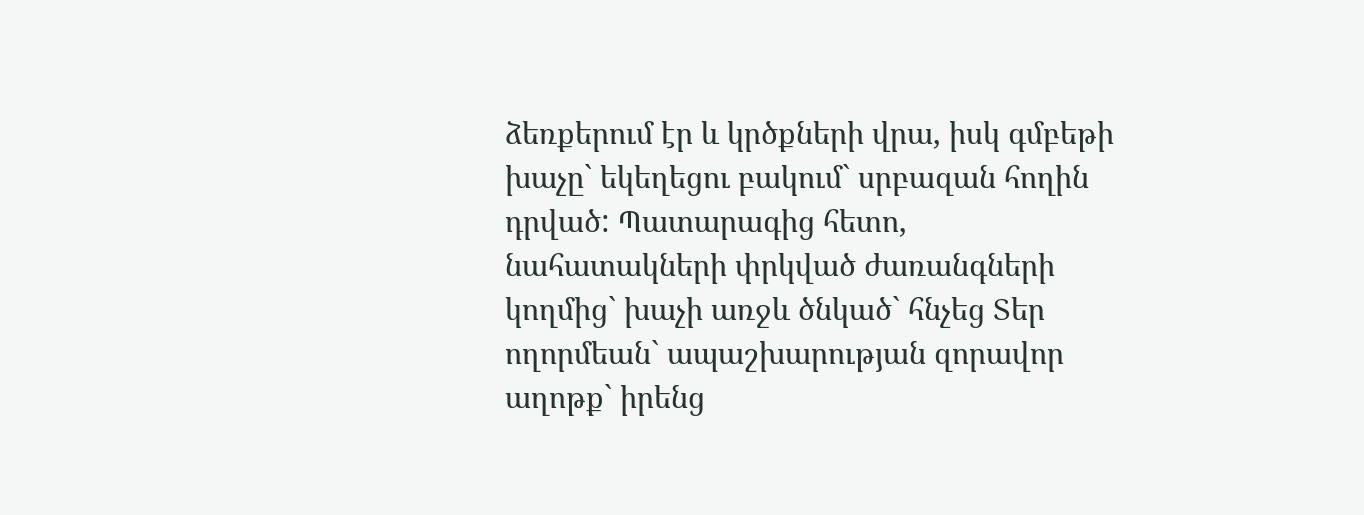ձեռքերում էր և կրծքների վրա, իսկ գմբեթի խաչը` եկեղեցու բակում` սրբազան հողին դրված: Պատարագից հետո, նահատակների փրկված ժառանգների կողմից` խաչի առջև ծնկած` հնչեց Տեր ողորմեան` ապաշխարության զորավոր աղոթք` իրենց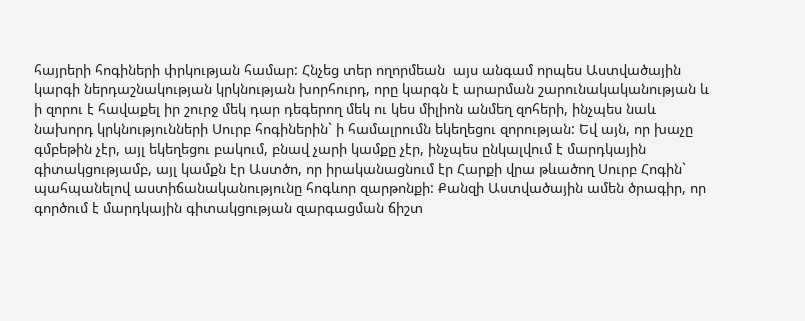հայրերի հոգիների փրկության համար: Հնչեց տեր ողորմեան  այս անգամ որպես Աստվածային կարգի ներդաշնակության կրկնության խորհուրդ, որը կարգն է արարման շարունակականության և ի զորու է հավաքել իր շուրջ մեկ դար դեգերող մեկ ու կես միլիոն անմեղ զոհերի, ինչպես նաև նախորդ կրկնությունների Սուրբ հոգիներին` ի համալրումն եկեղեցու զորության: Եվ այն, որ խաչը գմբեթին չէր, այլ եկեղեցու բակում, բնավ չարի կամքը չէր, ինչպես ընկալվում է մարդկային գիտակցությամբ, այլ կամքն էր Աստծո, որ իրականացնում էր Հարքի վրա թևածող Սուրբ Հոգին` պահպանելով աստիճանականությունը հոգևոր զարթոնքի: Քանզի Աստվածային ամեն ծրագիր, որ գործում է մարդկային գիտակցության զարգացման ճիշտ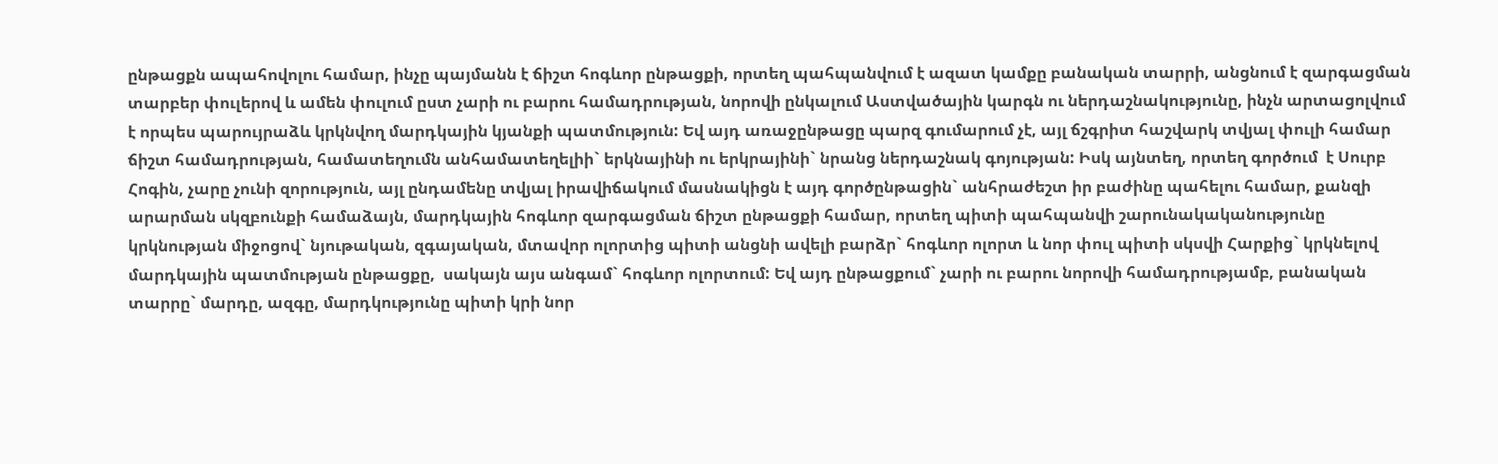ընթացքն ապահովոլու համար, ինչը պայմանն է ճիշտ հոգևոր ընթացքի, որտեղ պահպանվում է ազատ կամքը բանական տարրի, անցնում է զարգացման տարբեր փուլերով և ամեն փուլում ըստ չարի ու բարու համադրության, նորովի ընկալում Աստվածային կարգն ու ներդաշնակությունը, ինչն արտացոլվում է որպես պարույրաձև կրկնվող մարդկային կյանքի պատմություն: Եվ այդ առաջընթացը պարզ գումարում չէ, այլ ճշգրիտ հաշվարկ տվյալ փուլի համար ճիշտ համադրության, համատեղումն անհամատեղելիի` երկնայինի ու երկրայինի` նրանց ներդաշնակ գոյության: Իսկ այնտեղ, որտեղ գործում  է Սուրբ Հոգին, չարը չունի զորություն, այլ ընդամենը տվյալ իրավիճակում մասնակիցն է այդ գործընթացին` անհրաժեշտ իր բաժինը պահելու համար, քանզի արարման սկզբունքի համաձայն, մարդկային հոգևոր զարգացման ճիշտ ընթացքի համար, որտեղ պիտի պահպանվի շարունակականությունը կրկնության միջոցով` նյութական, զգայական, մտավոր ոլորտից պիտի անցնի ավելի բարձր` հոգևոր ոլորտ և նոր փուլ պիտի սկսվի Հարքից` կրկնելով մարդկային պատմության ընթացքը,  սակայն այս անգամ` հոգևոր ոլորտում: Եվ այդ ընթացքում` չարի ու բարու նորովի համադրությամբ, բանական տարրը` մարդը, ազգը, մարդկությունը պիտի կրի նոր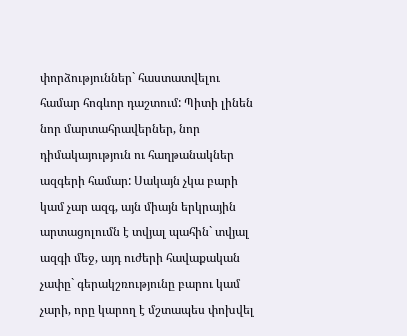փորձություններ` հաստատվելու համար հոգևոր դաշտում: Պիտի լինեն նոր մարտահրավերներ, նոր դիմակայություն ու հաղթանակներ ազգերի համար: Սակայն չկա բարի կամ չար ազգ, այն միայն երկրային արտացոլումն է տվյալ պահին` տվյալ ազգի մեջ, այդ ուժերի հավաքական չափը` գերակշռությունը բարու կամ չարի, որը կարող է մշտապես փոխվել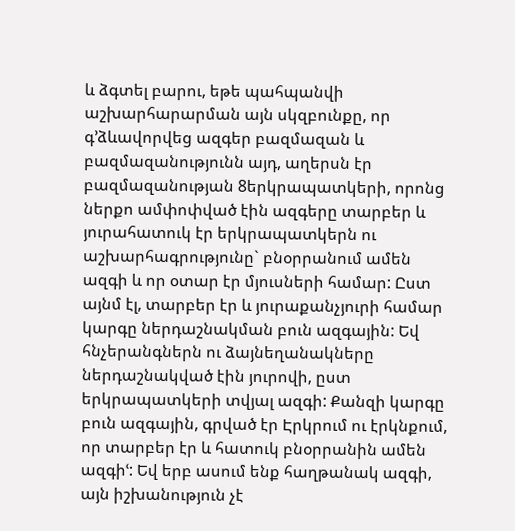և ձգտել բարու, եթե պահպանվի աշխարհարարման այն սկզբունքը, որ գ՚ձևավորվեց ազգեր բազմազան և բազմազանությունն այդ, աղերսն էր բազմազանության 8երկրապատկերի, որոնց ներքո ամփոփված էին ազգերը տարբեր և յուրահատուկ էր երկրապատկերն ու աշխարհագրությունը` բնօրրանում ամեն ազգի և որ օտար էր մյուսների համար: Ըստ այնմ էլ, տարբեր էր և յուրաքանչյուրի համար կարգը ներդաշնակման բուն ազգային: Եվ հնչերանգներն ու ձայնեղանակները ներդաշնակված էին յուրովի, ըստ երկրապատկերի տվյալ ազգի: Քանզի կարգը բուն ազգային, գրված էր Էրկրում ու էրկնքում, որ տարբեր էր և հատուկ բնօրրանին ամեն ազգիՙ: Եվ երբ ասում ենք հաղթանակ ազգի, այն իշխանություն չէ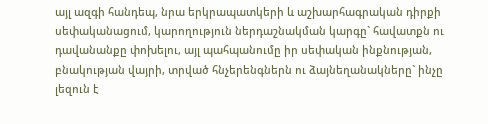այլ ազգի հանդեպ, նրա երկրապատկերի և աշխարհագրական դիրքի սեփականացում, կարողություն ներդաշնակման կարգը` հավատքն ու դավանանքը փոխելու, այլ պահպանումը իր սեփական ինքնության, բնակության վայրի, տրված հնչերենգներն ու ձայնեղանակները` ինչը լեզուն է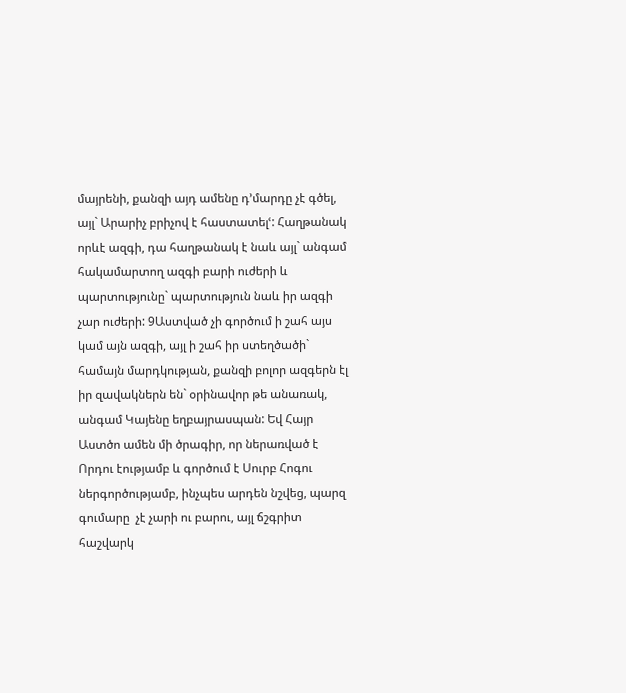մայրենի, քանզի այդ ամենը դ՚մարդը չէ գծել, այլ` Արարիչ բրիչով է հաստատելՙ: Հաղթանակ որևէ ազգի, դա հաղթանակ է նաև այլ` անգամ հակամարտող ազգի բարի ուժերի և պարտությունը` պարտություն նաև իր ազգի չար ուժերի: 9Աստված չի գործում ի շահ այս կամ այն ազգի, այլ ի շահ իր ստեղծածի` համայն մարդկության, քանզի բոլոր ազգերն էլ իր զավակներն են` օրինավոր թե անառակ, անգամ Կայենը եղբայրասպան: Եվ Հայր Աստծո ամեն մի ծրագիր, որ ներառված է Որդու էությամբ և գործում է Սուրբ Հոգու ներգործությամբ, ինչպես արդեն նշվեց, պարզ գումարը  չէ չարի ու բարու, այլ ճշգրիտ հաշվարկ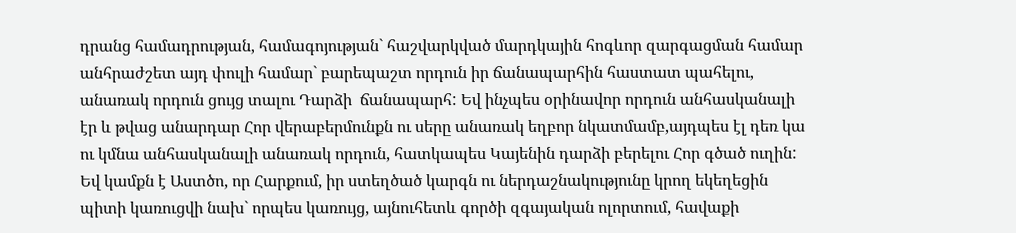դրանց համադրության, համագոյության` հաշվարկված մարդկային հոգևոր զարգացման համար անհրաժշետ այդ փուլի համար` բարեպաշտ որդուն իր ճանապարհին հաստատ պահելու, անառակ որդուն ցույց տալու Դարձի  ճանապարհ: Եվ ինչպես օրինավոր որդուն անհասկանալի էր և թվաց անարդար Հոր վերաբերմունքն ու սերը անառակ եղբոր նկատմամբ,այդպես էլ դեռ կա ու կմնա անհասկանալի անառակ որդուն, հատկապես Կայենին դարձի բերելու Հոր գծած ուղին:  Եվ կամքն է Աստծո, որ Հարքում, իր ստեղծած կարգն ու ներդաշնակությունը կրող եկեղեցին պիտի կառուցվի նախ` որպես կառույց, այնուհետև գործի զգայական ոլորտում, հավաքի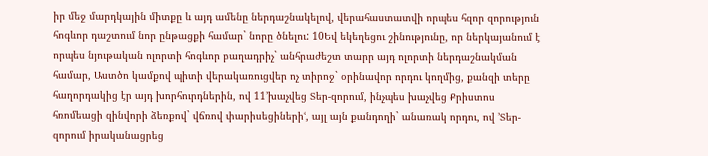իր մեջ մարդկային միտքը և այդ ամենը ներդաշնակելով, վերահաստատվի որպես հզոր զորություն հոգևոր դաշտում նոր ընթացքի համար` նորը ծնելու: 10Եվ եկեղեցու շինությունը, որ ներկայանում է որպես նյութական ոլորտի հոգևոր բաղադրիչ` անհրաժեշտ տարր այդ ոլորտի ներդաշնակման համար, Աստծո կամքով պիտի վերակառուցվեր ոչ տիրոջ` օրինավոր որդու կողմից, քանզի տերը հաղորդակից էր այդ խորհուրդներին, ով 11՚խաչվեց Տեր-զորում, ինչպես խաչվեց Քրիստոս հռոմեացի զինվորի ձեռքով` վճռով փարիսեցիներիՙ, այլ այն քանդողի` անառակ որդու, ով ՚Տեր-զորում իրականացրեց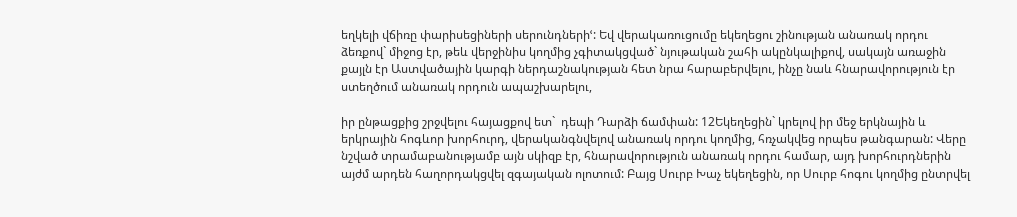եղկելի վճիռը փարիսեցիների սերունդներիՙ: Եվ վերակառուցումը եկեղեցու շինության անառակ որդու ձեռքով` միջոց էր, թեև վերջինիս կողմից չգիտակցված` նյութական շահի ակընկալիքով, սակայն առաջին քայլն էր Աստվածային կարգի ներդաշնակության հետ նրա հարաբերվելու, ինչը նաև հնարավորություն էր ստեղծում անառակ որդուն ապաշխարելու,

իր ընթացքից շրջվելու հայացքով ետ`  դեպի Դարձի ճամփան: 12Եկեղեցին` կրելով իր մեջ երկնային և երկրային հոգևոր խորհուրդ, վերականգնվելով անառակ որդու կողմից, հռչակվեց որպես թանգարան: Վերը նշված տրամաբանությամբ այն սկիզբ էր, հնարավորություն անառակ որդու համար, այդ խորհուրդներին այժմ արդեն հաղորդակցվել զգայական ոլոտում: Բայց Սուրբ Խաչ եկեղեցին, որ Սուրբ հոգու կողմից ընտրվել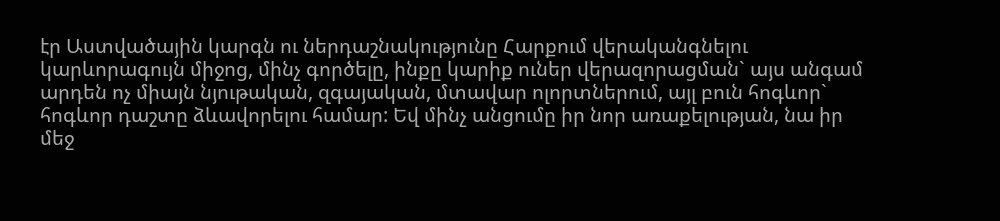էր Աստվածային կարգն ու ներդաշնակությունը Հարքում վերականգնելու կարևորագույն միջոց, մինչ գործելը, ինքը կարիք ուներ վերազորացման` այս անգամ արդեն ոչ միայն նյութական, զգայական, մտավար ոլորտներում, այլ բուն հոգևոր` հոգևոր դաշտը ձևավորելու համար: Եվ մինչ անցումը իր նոր առաքելության, նա իր մեջ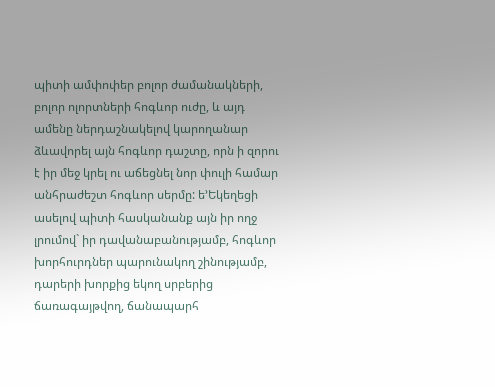պիտի ամփոփեր բոլոր ժամանակների, բոլոր ոլորտների հոգևոր ուժը, և այդ ամենը ներդաշնակելով կարողանար ձևավորել այն հոգևոր դաշտը, որն ի զորու է իր մեջ կրել ու աճեցնել նոր փուլի համար անհրաժեշտ հոգևոր սերմը: ե՚Եկեղեցի ասելով պիտի հասկանանք այն իր ողջ լրումով` իր դավանաբանությամբ, հոգևոր խորհուրդներ պարունակող շինությամբ, դարերի խորքից եկող սրբերից ճառագայթվող, ճանապարհ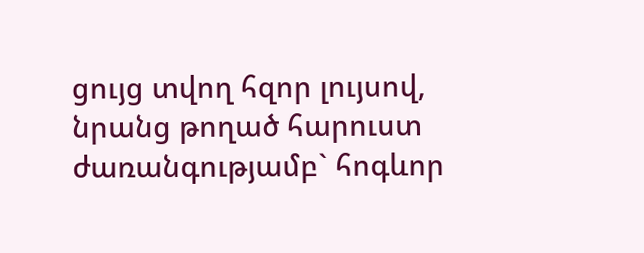ցույց տվող հզոր լույսով, նրանց թողած հարուստ ժառանգությամբ` հոգևոր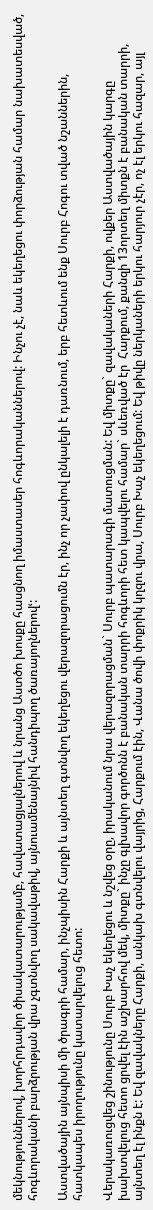մեկնություններով, խորհրդավոր ծիսակատարությամբ, հավատացյալներով և նրանց Աստծո խոսքը հասցնող իմաստասեր հոգևորականներով: Ինչու չէ, նաև եկեղեցու փորձության համար նախատեսված, հոգևորականի բարձրության վրա չգտնվող սակավաթիվ, այնուամենայնիվ հանդիպող ծառայողներովՙ:

Աստվածային այնպիսի մի ծրագրի համար, ինչպիսին Հարքի և այնտեղ գտնվող եկեղեցու վերազորացումն էր, ինչ որ չափով ընկալելի է դառնում, երբ հետևում ենք Սուրբ Հոգու տված նշաններին, հատկապես իրողությունը կատարվելուց հետո:

Վերակառուցվեց շինությունը Սուրբ Խաչ եկեղեցու և նշվեց օրը, իրականում նրա վերազորացման` Սուրբ պատարագի մատուցման: Եվ միտքը` զավակաների Հարքի, ովքեր Աստվածային կարգը խախտվելուց հետո ցրվել էին աշխարհով մեկ, միտքը` ինչը գլխավոր գործոնն է բանական տարրի հոգևորի հետ կապվելու համար` սևեռված էր  Հարքում, քանզի 13որտեղ միտքն է բանական տարրի, այնտեղ էլ ինքն է: Եվ զավակները Հարքի, անկախ գտնվելու վայրից, Հարքում էին, Վանա ծովի փոքրիկ կղզու վրա, Սուրբ Խաչ եկեղեցում: Եվ թիվը ներկաների երկու հարյուր չէր, ոչ էլ երկու հազար, այլ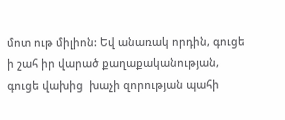մոտ ութ միլիոն: Եվ անառակ որդին, գուցե ի շահ իր վարած քաղաքականության, գուցե վախից  խաչի զորության պահի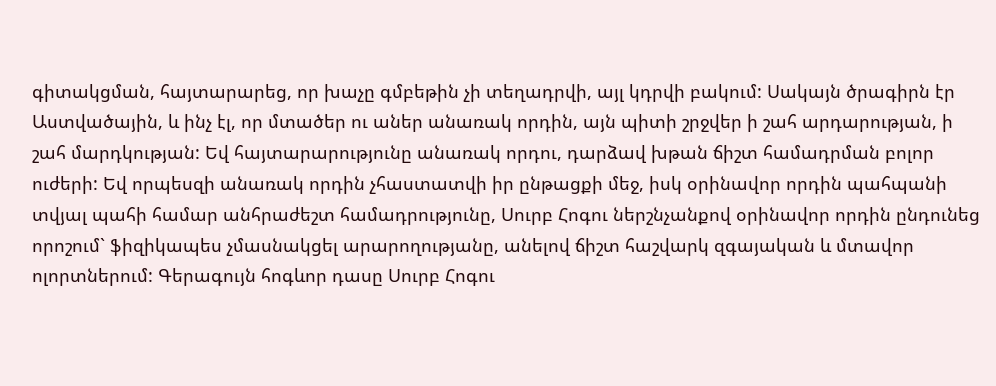գիտակցման, հայտարարեց, որ խաչը գմբեթին չի տեղադրվի, այլ կդրվի բակում: Սակայն ծրագիրն էր Աստվածային, և ինչ էլ, որ մտածեր ու աներ անառակ որդին, այն պիտի շրջվեր ի շահ արդարության, ի շահ մարդկության: Եվ հայտարարությունը անառակ որդու, դարձավ խթան ճիշտ համադրման բոլոր ուժերի: Եվ որպեսզի անառակ որդին չհաստատվի իր ընթացքի մեջ, իսկ օրինավոր որդին պահպանի տվյալ պահի համար անհրաժեշտ համադրությունը, Սուրբ Հոգու ներշնչանքով օրինավոր որդին ընդունեց որոշում` ֆիզիկապես չմասնակցել արարողությանը, անելով ճիշտ հաշվարկ զգայական և մտավոր ոլորտներում: Գերագույն հոգևոր դասը Սուրբ Հոգու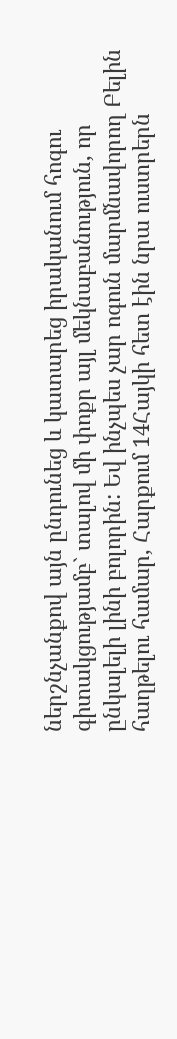ներշնչանքով այն ընդունեց և կատարեց իրականում հոգու գիտակցությամբ` տալով մի փոքր այլ մեկնաբանություն, որ ընկալելի լինի բոլորին: Եվ ինչպես չար ոգուն մարմնավորող Բելին հաղթելու համար, Հարքում 14Հայկի հետ էին նրա ուստրերն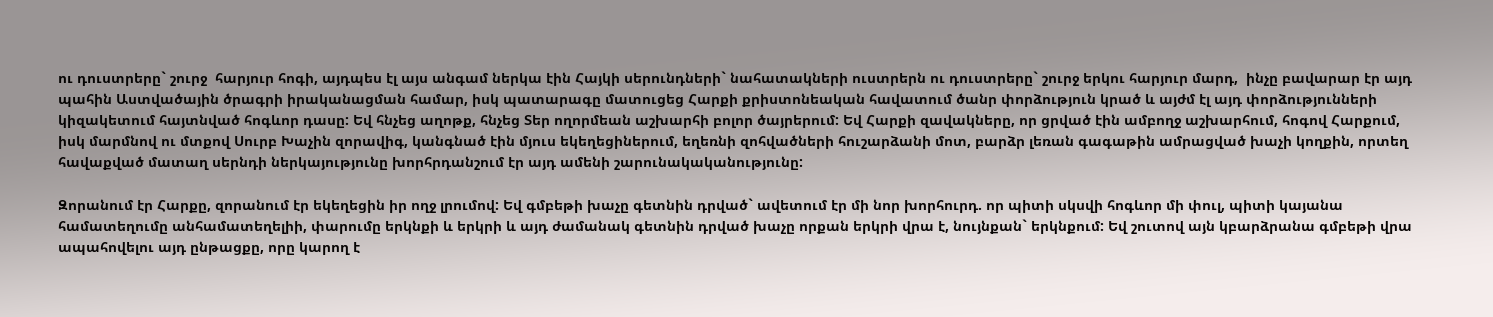ու դուստրերը` շուրջ  հարյուր հոգի, այդպես էլ այս անգամ ներկա էին Հայկի սերունդների` նահատակների ուստրերն ու դուստրերը` շուրջ երկու հարյուր մարդ,  ինչը բավարար էր այդ պահին Աստվածային ծրագրի իրականացման համար, իսկ պատարագը մատուցեց Հարքի քրիստոնեական հավատում ծանր փորձություն կրած և այժմ էլ այդ փորձությունների կիզակետում հայտնված հոգևոր դասը: Եվ հնչեց աղոթք, հնչեց Տեր ողորմեան աշխարհի բոլոր ծայրերում: Եվ Հարքի զավակները, որ ցրված էին ամբողջ աշխարհում, հոգով Հարքում, իսկ մարմնով ու մտքով Սուրբ Խաչին զորավիգ, կանգնած էին մյուս եկեղեցիներում, եղեռնի զոհվածների հուշարձանի մոտ, բարձր լեռան գագաթին ամրացված խաչի կողքին, որտեղ հավաքված մատաղ սերնդի ներկայությունը խորհրդանշում էր այդ ամենի շարունակականությունը:

Զորանում էր Հարքը, զորանում էր եկեղեցին իր ողջ լրումով: Եվ գմբեթի խաչը գետնին դրված` ավետում էր մի նոր խորհուրդ. որ պիտի սկսվի հոգևոր մի փուլ, պիտի կայանա համատեղումը անհամատեղելիի, փարումը երկնքի և երկրի և այդ ժամանակ գետնին դրված խաչը որքան երկրի վրա է, նույնքան` երկնքում: Եվ շուտով այն կբարձրանա գմբեթի վրա ապահովելու այդ ընթացքը, որը կարող է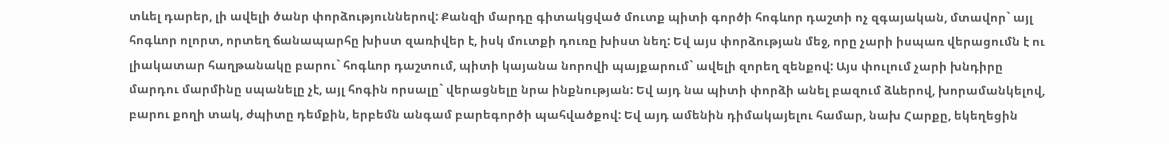տևել դարեր, լի ավելի ծանր փորձություններով: Քանզի մարդը գիտակցված մուտք պիտի գործի հոգևոր դաշտի ոչ զգայական, մտավոր` այլ հոգևոր ոլորտ, որտեղ ճանապարհը խիստ զառիվեր է, իսկ մուտքի դուռը խիստ նեղ: Եվ այս փորձության մեջ, որը չարի իսպառ վերացումն է ու լիակատար հաղթանակը բարու` հոգևոր դաշտում, պիտի կայանա նորովի պայքարում` ավելի զորեղ զենքով: Այս փուլում չարի խնդիրը մարդու մարմինը սպանելը չէ, այլ հոգին որսալը` վերացնելը նրա ինքնության: Եվ այդ նա պիտի փորձի անել բազում ձևերով, խորամանկելով, բարու քողի տակ, ժպիտը դեմքին, երբեմն անգամ բարեգործի պահվածքով: Եվ այդ ամենին դիմակայելու համար, նախ Հարքը, եկեղեցին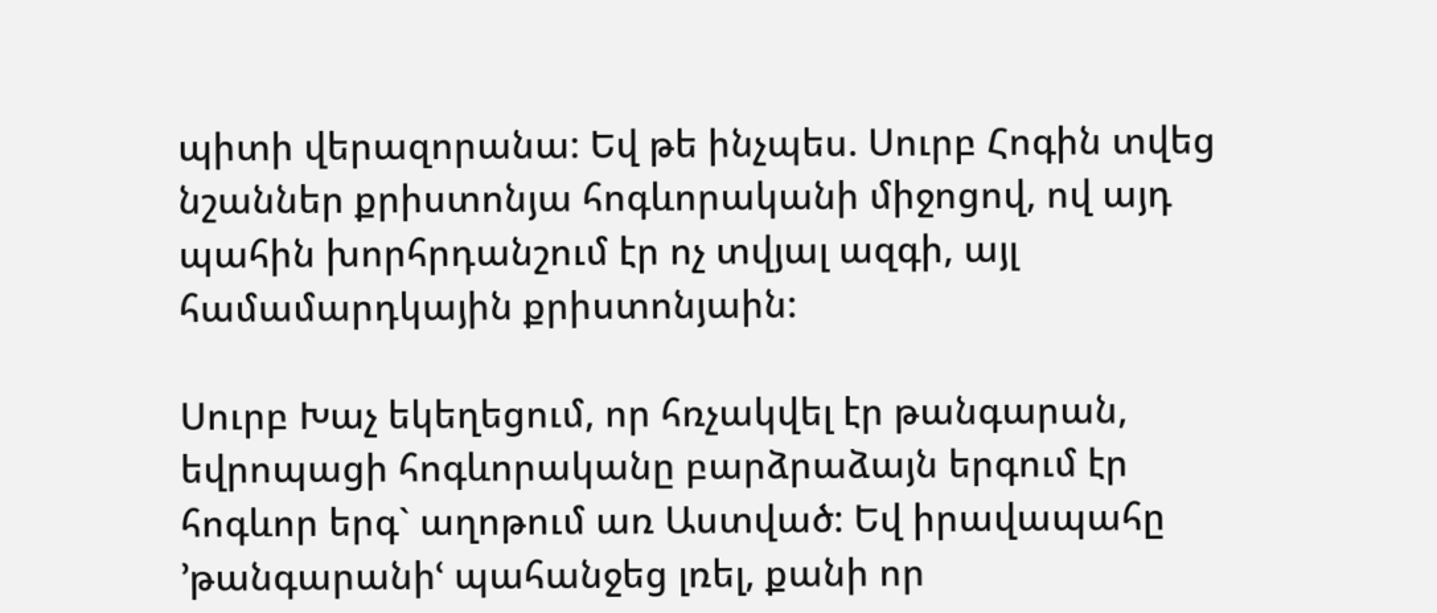պիտի վերազորանա: Եվ թե ինչպես. Սուրբ Հոգին տվեց նշաններ քրիստոնյա հոգևորականի միջոցով, ով այդ պահին խորհրդանշում էր ոչ տվյալ ազգի, այլ համամարդկային քրիստոնյաին:

Սուրբ Խաչ եկեղեցում, որ հռչակվել էր թանգարան, եվրոպացի հոգևորականը բարձրաձայն երգում էր հոգևոր երգ` աղոթում առ Աստված: Եվ իրավապահը ՚թանգարանիՙ պահանջեց լռել, քանի որ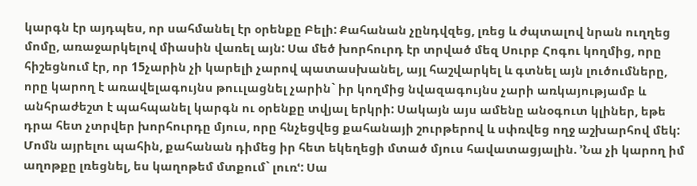կարգն էր այդպես, որ սահմանել էր օրենքը Բելի: Քահանան չընդվզեց, լռեց և ժպտալով նրան ուղղեց մոմը, առաջարկելով միասին վառել այն: Սա մեծ խորհուրդ էր տրված մեզ Սուրբ Հոգու կողմից, որը հիշեցնում էր, որ 15չարին չի կարելի չարով պատասխանել, այլ հաշվարկել և գտնել այն լուծումները, որը կարող է առավելագույնս թոււլացնել չարին` իր կողմից նվազագույնս չարի առկայությամբ և անհրաժեշտ է պահպանել կարգն ու օրենքը տվյալ երկրի: Սակայն այս ամենը անօգուտ կլիներ, եթե դրա հետ չտրվեր խորհուրդը մյուս, որը հնչեցվեց քահանայի շուրթերով և սփռվեց ողջ աշխարհով մեկ: Մոմն այրելու պահին, քահանան դիմեց իր հետ եկեղեցի մտած մյուս հավատացյալին. ՚Նա չի կարող իմ աղոթքը լռեցնել, ես կաղոթեմ մտքում` լուռՙ: Սա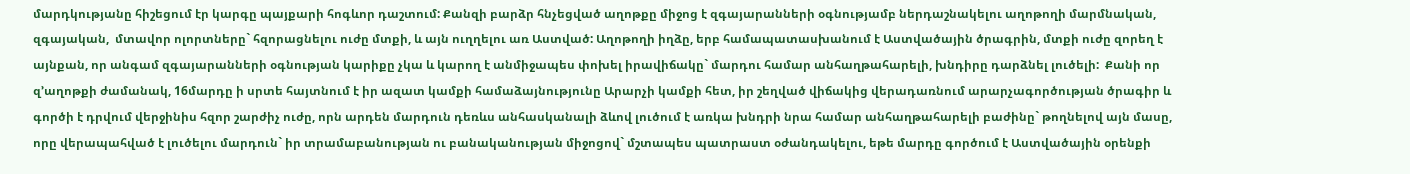մարդկությանը հիշեցում էր կարգը պայքարի հոգևոր դաշտում: Քանզի բարձր հնչեցված աղոթքը միջոց է զգայարանների օգնությամբ ներդաշնակելու աղոթողի մարմնական, զգայական,  մտավոր ոլորտները` հզորացնելու ուժը մտքի, և այն ուղղելու առ Աստված: Աղոթողի իղձը, երբ համապատասխանում է Աստվածային ծրագրին, մտքի ուժը զորեղ է այնքան, որ անգամ զգայարանների օգնության կարիքը չկա և կարող է անմիջապես փոխել իրավիճակը` մարդու համար անհաղթահարելի, խնդիրը դարձնել լուծելի:  Քանի որ զ՚աղոթքի ժամանակ, 16մարդը ի սրտե հայտնում է իր ազատ կամքի համաձայնությունը Արարչի կամքի հետ, իր շեղված վիճակից վերադառնում արարչագործության ծրագիր և գործի է դրվում վերջինիս հզոր շարժիչ ուժը, որն արդեն մարդուն դեռևս անհասկանալի ձևով լուծում է առկա խնդրի նրա համար անհաղթահարելի բաժինը` թողնելով այն մասը, որը վերապահված է լուծելու մարդուն` իր տրամաբանության ու բանականության միջոցով` մշտապես պատրաստ օժանդակելու, եթե մարդը գործում է Աստվածային օրենքի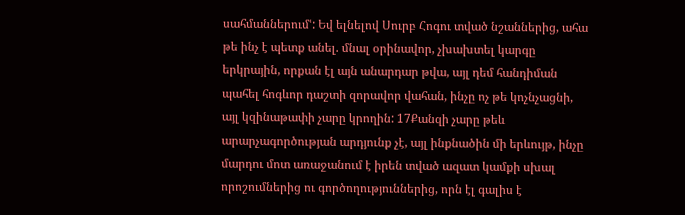սահմաններումՙ: Եվ ելնելով Սուրբ Հոգու տված նշաններից, ահա թե ինչ է պետք անել. մնալ օրինավոր, չխախտել կարգը երկրային, որքան էլ այն անարդար թվա, այլ դեմ հանդիման պահել հոգևոր դաշտի զորավոր վահան, ինչը ոչ թե կոչնչացնի, այլ կզինաթափի չարը կրողին: 17Քանզի չարը թեև արարչագործության արդյունք չէ, այլ ինքնածին մի երևույթ, ինչը մարդու մոտ առաջանում է իրեն տված ազատ կամքի սխալ որոշումներից ու գործողություններից, որն էլ գալիս է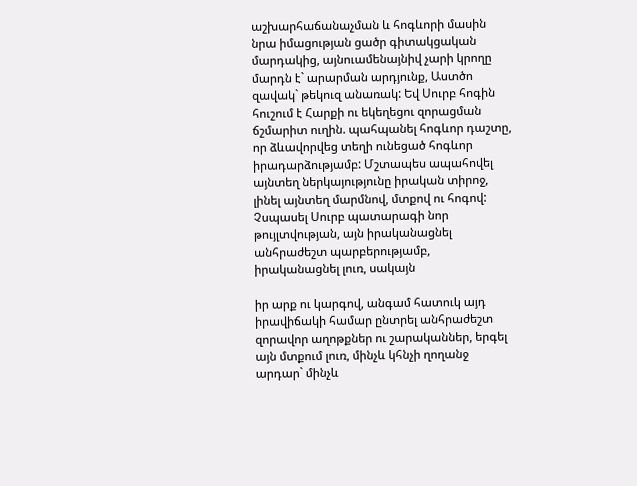աշխարհաճանաչման և հոգևորի մասին նրա իմացության ցածր գիտակցական մարդակից, այնուամենայնիվ չարի կրողը մարդն է` արարման արդյունք, Աստծո զավակ` թեկուզ անառակ: Եվ Սուրբ հոգին հուշում է Հարքի ու եկեղեցու զորացման ճշմարիտ ուղին. պահպանել հոգևոր դաշտը, որ ձևավորվեց տեղի ունեցած հոգևոր իրադարձությամբ: Մշտապես ապահովել այնտեղ ներկայությունը իրական տիրոջ, լինել այնտեղ մարմնով, մտքով ու հոգով: Չսպասել Սուրբ պատարագի նոր թույլտվության, այն իրականացնել անհրաժեշտ պարբերությամբ, իրականացնել լուռ, սակայն

իր արք ու կարգով, անգամ հատուկ այդ իրավիճակի համար ընտրել անհրաժեշտ զորավոր աղոթքներ ու շարականներ, երգել այն մտքում լուռ, մինչև կհնչի ղողանջ արդար` մինչև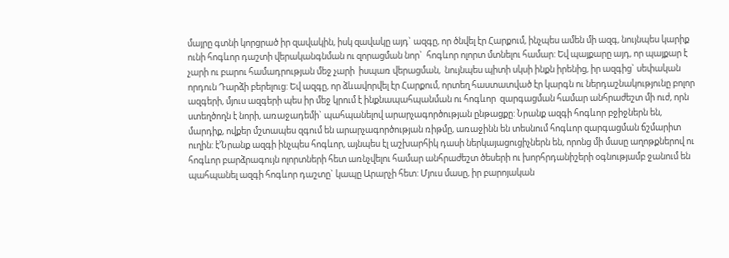մայրը գտնի կորցրած իր զավակին, իսկ զավակը այդ` ազգը, որ ծնվել էր Հարքում, ինչպես ամեն մի ազգ, նույնպես կարիք ունի հոգևոր դաշտի վերականգնման ու զորացման նոր`  հոգևոր ոլորտ մտնելու համար: Եվ պայքարը այդ, որ պայքար է չարի ու բարու համադրության մեջ չարի  իսպառ վերացման,  նույնպես պիտի սկսի ինքն իրենից, իր ազգից` սեփական որդուն Դարձի բերելուց: Եվ ազգը, որ ձևավորվել էր Հարքում, որտեղ հաստատված էր կարգն ու ներդաշնակությունը բոլոր ազգերի, մյուս ազգերի պես իր մեջ կրում է ինքնապահպանման ու հոգևոր  զարգացման համար անհրաժեշտ մի ուժ, որն ստեղծողն է նորի, առաջադեմի` պահպանելով արարչագործության ընթացքը: Նրանք ազգի հոգևոր բջիջներն են, մարդիք, ովքեր մշտապես զգում են արարչագործության ռիթմը, առաջինն են տեսնում հոգևոր զարգացման ճշմարիտ ուղին: է՚Նրանք ազգի ինչպես հոգևոր, այնպես էլ աշխարհիկ դասի ներկայացուցիչներն են, որոնց մի մասը աղոթքներով ու հոգևոր բարձրագույն ոլորտների հետ առնչվելու համար անհրաժեշտ ծեսերի ու խորհրդանիշերի օգնությամբ ջանում են պահպանել ազգի հոգևոր դաշտը` կապը Արարչի հետ: Մյուս մասը, իր բարոյական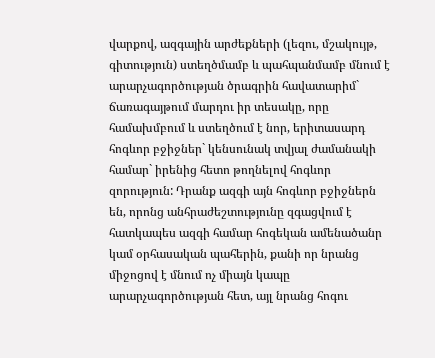վարքով, ազգային արժեքների (լեզու, մշակույթ, գիտություն) ստեղծմամբ և պահպանմամբ մնում է արարչագործության ծրագրին հավատարիմ` ճառագայթում մարդու իր տեսակը, որը համախմբում և ստեղծում է նոր, երիտասարդ հոգևոր բջիջներ` կենսունակ տվյալ ժամանակի համար` իրենից հետո թողնելով հոգևոր զորություն: Դրանք ազգի այն հոգևոր բջիջներն են, որոնց անհրաժեշտությունը զգացվում է հատկապես ազգի համար հոգեկան ամենածանր կամ օրհասական պահերին, քանի որ նրանց միջոցով է մնում ոչ միայն կապը արարչագործության հետ, այլ նրանց հոգու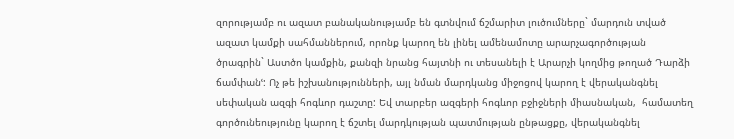զորությամբ ու ազատ բանականությամբ են գտնվում ճշմարիտ լուծումները` մարդուն տված ազատ կամքի սահմաններում, որոնք կարող են լինել ամենամոտը արարչագործության ծրագրին` Աստծո կամքին, քանզի նրանց հայտնի ու տեսանելի է Արարչի կողմից թողած Դարձի ճամփանՙ: Ոչ թե իշխանությունների, այլ նման մարդկանց միջոցով կարող է վերականգնել սեփական ազգի հոգևոր դաշտը: Եվ տարբեր ազգերի հոգևոր բջիջների միասնական,  համատեղ գործունեությունը կարող է ճշտել մարդկության պատմության ընթացքը, վերականգնել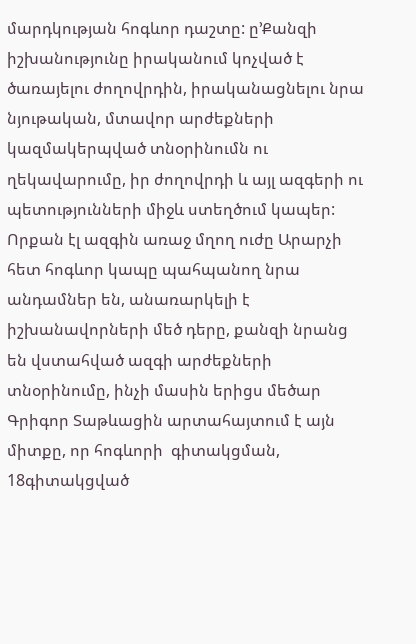մարդկության հոգևոր դաշտը: ը՚Քանզի իշխանությունը իրականում կոչված է ծառայելու ժողովրդին, իրականացնելու նրա նյութական, մտավոր արժեքների կազմակերպված տնօրինումն ու ղեկավարումը, իր ժողովրդի և այլ ազգերի ու պետությունների միջև ստեղծում կապեր: Որքան էլ ազգին առաջ մղող ուժը Արարչի հետ հոգևոր կապը պահպանող նրա անդամներ են, անառարկելի է իշխանավորների մեծ դերը, քանզի նրանց են վստահված ազգի արժեքների տնօրինումը, ինչի մասին երիցս մեծար Գրիգոր Տաթևացին արտահայտում է այն միտքը, որ հոգևորի  գիտակցման, 18գիտակցված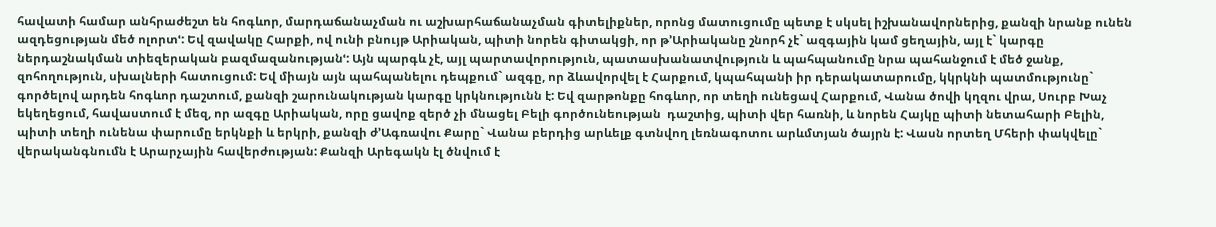հավատի համար անհրաժեշտ են հոգևոր, մարդաճանաչման ու աշխարհաճանաչման գիտելիքներ, որոնց մատուցումը պետք է սկսել իշխանավորներից, քանզի նրանք ունեն ազդեցության մեծ ոլորտՙ: Եվ զավակը Հարքի, ով ունի բնույթ Արիական, պիտի նորեն գիտակցի, որ թ՚Արիականը շնորհ չէ` ազգային կամ ցեղային, այլ է` կարգը ներդաշնակման տիեզերական բազմազանությանՙ: Այն պարգև չէ, այլ պարտավորություն, պատասխանատվություն և պահպանումը նրա պահանջում է մեծ ջանք, զոհողություն, սխալների հատուցում: Եվ միայն այն պահպանելու դեպքում` ազգը, որ ձևավորվել է Հարքում, կպահպանի իր դերակատարումը, կկրկնի պատմությունը` գործելով արդեն հոգևոր դաշտում, քանզի շարունակության կարգը կրկնությունն է: Եվ զարթոնքը հոգևոր, որ տեղի ունեցավ Հարքում, Վանա ծովի կղզու վրա, Սուրբ Խաչ եկեղեցում, հավաստում է մեզ, որ ազգը Արիական, որը ցավոք զերծ չի մնացել Բելի գործունեության  դաշտից, պիտի վեր հառնի, և նորեն Հայկը պիտի նետահարի Բելին, պիտի տեղի ունենա փարումը երկնքի և երկրի, քանզի ժ՚Ագռավու Քարը` Վանա բերդից արևելք գտնվող լեռնագոտու արևմտյան ծայրն է: Վասն որտեղ Մհերի փակվելը` վերականգնումն է Արարչային հավերժության: Քանզի Արեգակն էլ ծնվում է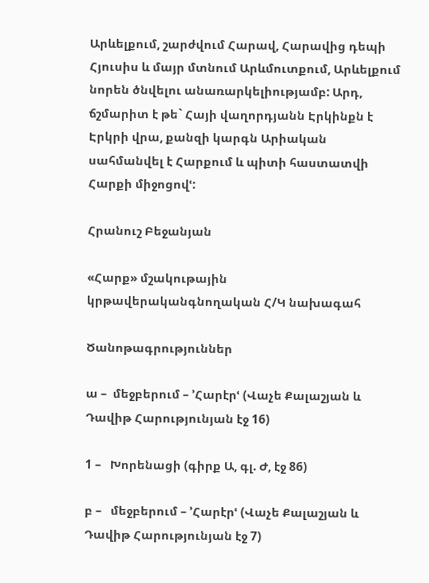Արևելքում, շարժվում Հարավ, Հարավից դեպի Հյուսիս և մայր մտնում Արևմուտքում, Արևելքում նորեն ծնվելու անառարկելիությամբ: Արդ, ճշմարիտ է թե` Հայի վաղորդյանն Էրկինքն է Էրկրի վրա, քանզի կարգն Արիական սահմանվել է Հարքում և պիտի հաստատվի Հարքի միջոցովՙ:

Հրանուշ Բեջանյան

«Հարք» մշակութային կրթավերականգնողական Հ/Կ նախագահ

Ծանոթագրություններ

ա –  մեջբերում – ՚Հարէրՙ (Վաչե Քալաշյան և Դավիթ Հարությունյան էջ 16)

1 –   Խորենացի (գիրք Ա, գլ. Ժ, էջ 86)

բ –   մեջբերում – ՚Հարէրՙ (Վաչե Քալաշյան և Դավիթ Հարությունյան էջ 7)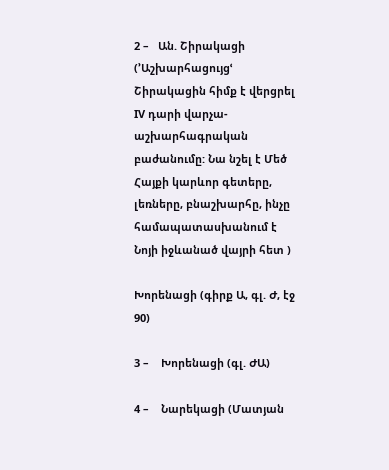2 –   Ան. Շիրակացի  (՚Աշխարհացույցՙ Շիրակացին հիմք է վերցրել IV դարի վարչա-աշխարհագրական բաժանումը: Նա նշել է Մեծ Հայքի կարևոր գետերը, լեռները, բնաշխարհը, ինչը համապատասխանում է Նոյի իջևանած վայրի հետ )

Խորենացի (գիրք Ա, գլ. Ժ, էջ 90)

3 –    Խորենացի (գլ. ԺԱ)

4 –    Նարեկացի (Մատյան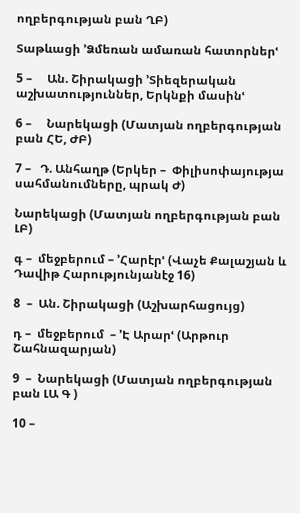ողբերգության բան ՂԲ)

Տաթևացի ՚Ձմեռան ամառան հատորներՙ

5 –     Ան. Շիրակացի ՚Տիեզերական աշխատություններ, Երկնքի մասինՙ

6 –     Նարեկացի (Մատյան ողբերգության բան ՀԵ, ԺԲ)

7 –   Դ. Անհաղթ (Երկեր –  Փիլիսոփայությա սահմանումները, պրակ Ժ)

Նարեկացի (Մատյան ողբերգության բան ԼԲ)

գ –  մեջբերում – ՚Հարէրՙ (Վաչե Քալաշյան և Դավիթ Հարությունյանէջ 16)

8  –  Ան. Շիրակացի (Աշխարհացույց)

դ –  մեջբերում  – ՚Է Արարՙ (Արթուր Շահնազարյան)

9  –  Նարեկացի (Մատյան ողբերգության բան ԼԱ Գ )

10 –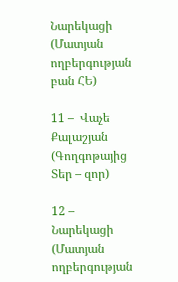Նարեկացի (Մատյան ողբերգության բան ՀԵ)

11 –  Վաչե Քալաշյան (Գողգոթայից Տեր – զոր)

12 –  Նարեկացի (Մատյան ողբերգության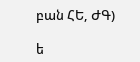բան ՀԵ, ԺԳ)

ե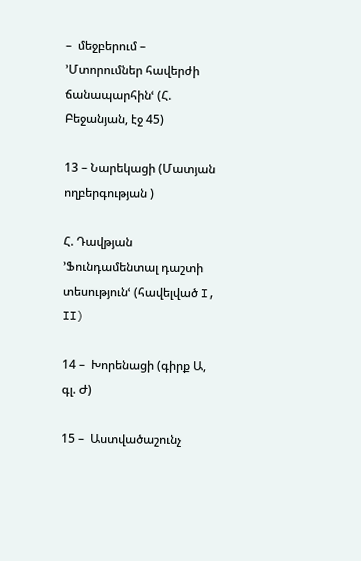–  մեջբերում – ՚Մտորումներ հավերժի ճանապարհինՙ (Հ. Բեջանյան, էջ 45)

13 – Նարեկացի (Մատյան ողբերգության )

Հ. Դավթյան ՚Ֆունդամենտալ դաշտի տեսությունՙ (հավելված I, II)

14 –  Խորենացի (գիրք Ա, գլ. Ժ)

15 –  Աստվածաշունչ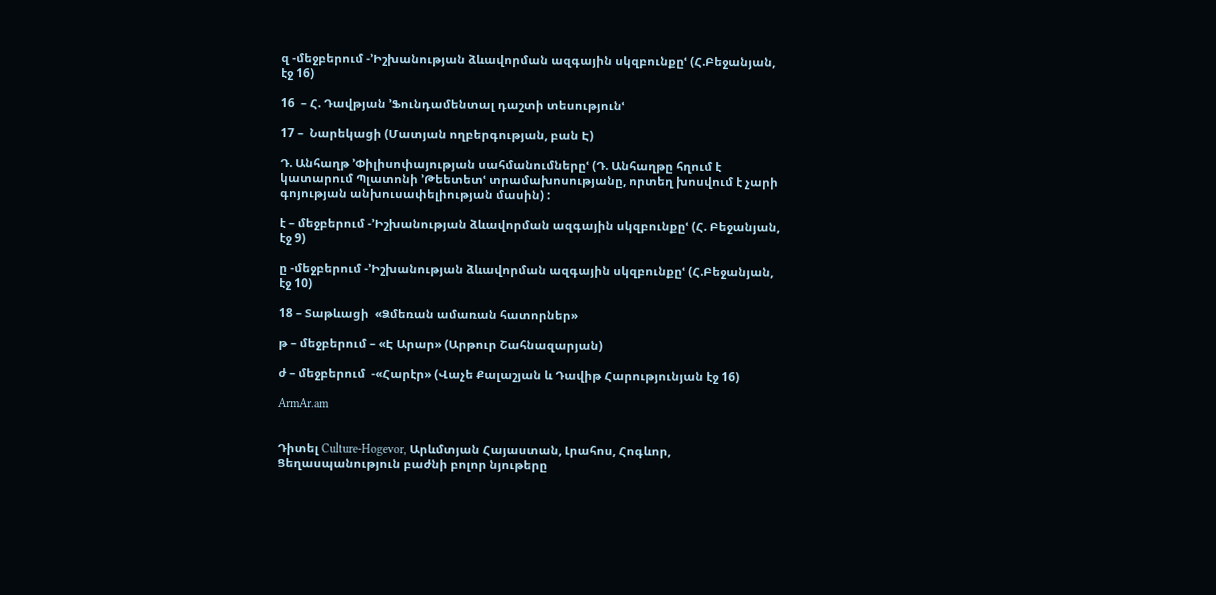զ -մեջբերում -՚Իշխանության ձևավորման ազգային սկզբունքըՙ (Հ.Բեջանյան, էջ 16)

16  – Հ. Դավթյան ՚Ֆունդամենտալ դաշտի տեսությունՙ

17 –  Նարեկացի (Մատյան ողբերգության, բան Է)

Դ. Անհաղթ ՚Փիլիսոփայության սահմանումներըՙ (Դ. Անհաղթը հղում է կատարում Պլատոնի ՚Թեետետՙ տրամախոսությանը, որտեղ խոսվում է չարի գոյության անխուսափելիության մասին) :

է – մեջբերում -՚Իշխանության ձևավորման ազգային սկզբունքըՙ (Հ. Բեջանյան, էջ 9)

ը -մեջբերում -՚Իշխանության ձևավորման ազգային սկզբունքըՙ (Հ.Բեջանյան, էջ 10)

18 – Տաթևացի  «Ձմեռան ամառան հատորներ»

թ – մեջբերում – «Է Արար» (Արթուր Շահնազարյան)

ժ – մեջբերում  -«Հարէր» (Վաչե Քալաշյան և Դավիթ Հարությունյան էջ 16)

ArmAr.am


Դիտել Culture-Hogevor, Արևմտյան Հայաստան, Լրահոս, Հոգևոր, Ցեղասպանություն բաժնի բոլոր նյութերը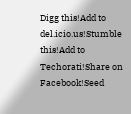Digg this!Add to del.icio.us!Stumble this!Add to Techorati!Share on Facebook!Seed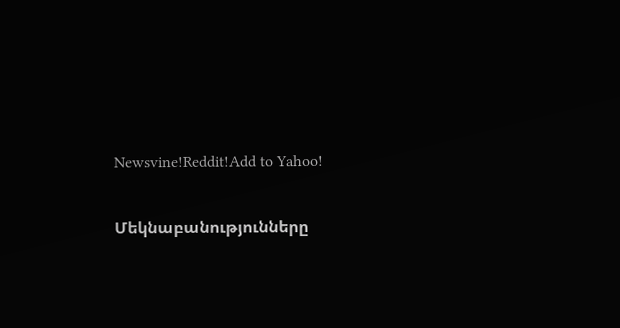Newsvine!Reddit!Add to Yahoo!

Մեկնաբանությունները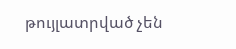թույլատրված չեն